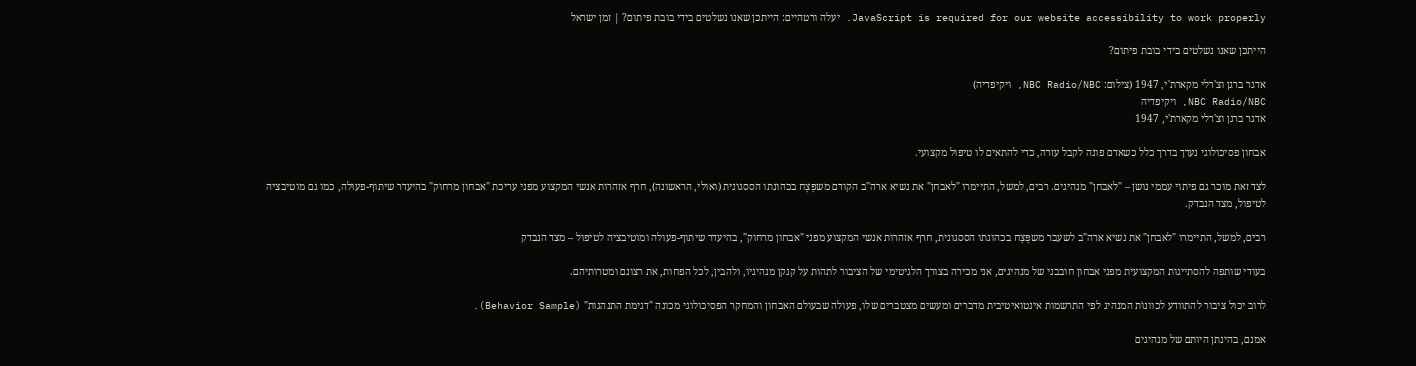JavaScript is required for our website accessibility to work properly. יעלה ורטהיים: הייתכן שאנו נשלטים בידי בובת פיתום? | זמן ישראל

הייתכן שאנו נשלטים בידי בובת פיתום?

אדגר ברגן וצ'רלי מקארת'י, 1947 (צילום: NBC Radio/NBC, ויקיפדיה)
NBC Radio/NBC, ויקיפדיה
אדגר ברגן וצ'רלי מקארת'י, 1947

אבחון פסיכולוגי נערך בדרך כלל כשאדם פונה לקבל עזרה, כדי להתאים לו טיפול מקצועי.

לצד זאת מוכר גם פיתוי עממי נושן – "לאבחן" מנהיגים. רבים, למשל, התיימרו "לאבחן" את נשיא ארה"ב הקודם משפָּצָח בכהונתו הססגונית (ואולי, הראשונה), חרף אזהרות אנשי המקצוע מפני עריכת "אבחון מרחוק" בהיעדר שיתוף-פעולה, כמו גם מוטיבציה לטיפול, מצד הנבדק.

רבים, למשל, התיימרו "לאבחן" את נשיא ארה"ב לשעבר משפָּצָח בכהונתו הססגונית, חרף אזהרות אנשי המקצוע מפני "אבחון מרחוק", בהיעדר שיתוף-פעולה ומוטיבציה לטיפול – מצד הנבדק

בעודי שותפה להסתייגות המקצועית מפני אבחון חובבני של מנהיגים, אני מכירה בצורך הלגיטימי של הציבור לתהות על קנקן מנהיגיו, ולהבין, לכל הפחות, את רצונם ומטרותיהם.

לרוב יכול ציבור להתוודע לכוונוֹת המנהיג לפי התרשמות אינטואיטיבית מדברים ומעשים מצטברים שלו, פעולה שבעולם האבחון והמחקר הפסיכולוגי מכונה "דגימת התנהגות" (Behavior Sample).

אמנם, בהינתן היותם של מנהיגים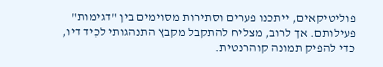פוליטיקאים, ייתכנו פערים וסתירות מסוימים בין "דגימות" פעילותם. אך לרוב, מצליח להתקבל מקבץ התנהגותי לכִיד דיו, כדי להפיק תמונה קוהרנטית.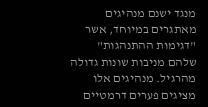מנגד ישנם מנהיגים מאתגרים במיוחד, אשר "דגימות ההתנהגות" שלהם מניבות שונות גדולה מהרגיל. מנהיגים אלו מציגים פערים דרמטיים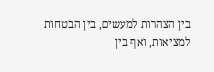בין הצהרות למעשים, בין הבטחות למציאות, ואף בין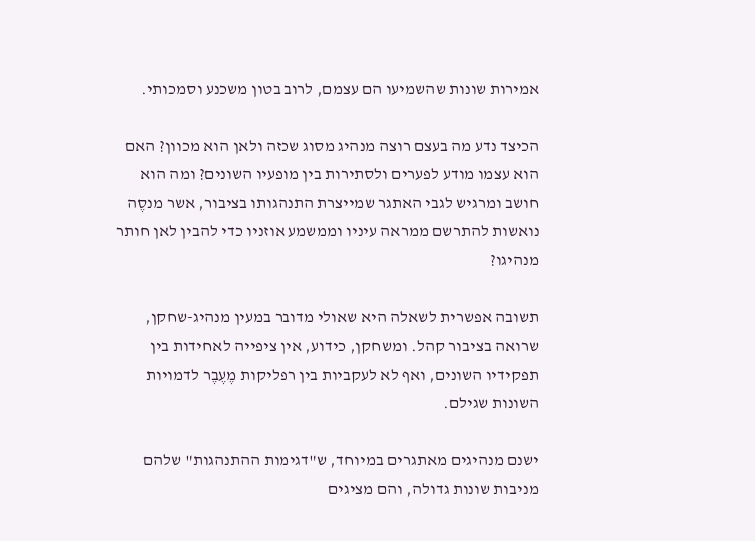אמירות שונות שהשמיעו הם עצמם, לרוב בטון משכנע וסמכותי.

הכיצד נדע מה בעצם רוצה מנהיג מסוג שכזה ולאן הוא מכוון? האם הוא עצמו מודע לפערים ולסתירות בין מופעיו השונים? ומה הוא חושב ומרגיש לגבי האתגר שמייצרת התנהגותו בציבור, אשר מנסֶה נואשות להתרשם ממראה עיניו וממשמע אוזניו כדי להבין לאן חותר מנהיגו?

תשובה אפשרית לשאלה היא שאולי מדובר במעין מנהיג-שחקן, שרואה בציבור קהל. ומשחקן, כידוע, אין ציפייה לאחידות בין תפקידיו השונים, ואף לא לעקביות בין רפליקות מֶעֶבֶר לדמויות השונות שגילם.

ישנם מנהיגים מאתגרים במיוחד, ש"דגימות ההתנהגות" שלהם מניבות שונות גדולה, והם מציגים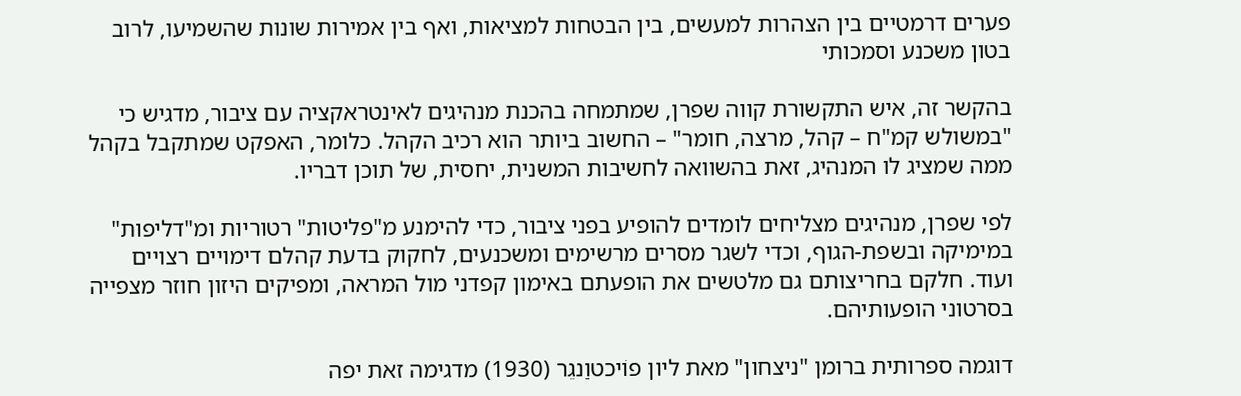פערים דרמטיים בין הצהרות למעשים, בין הבטחות למציאות, ואף בין אמירות שונות שהשמיעו, לרוב בטון משכנע וסמכותי

בהקשר זה, איש התקשורת קווה שפרן, שמתמחה בהכנת מנהיגים לאינטראקציה עם ציבור, מדגיש כי "במשולש קמ"ח – קהל, מרצה, חומר" – החשוב ביותר הוא רכיב הקהל. כלומר, האפקט שמתקבל בקהל ממה שמציג לו המנהיג, זאת בהשוואה לחשיבות המשנית, יחסית, של תוכן דבריו.

לפי שפרן, מנהיגים מצליחים לומדים להופיע בפני ציבור, כדי להימנע מ"פליטות" רטוריות ומ"דליפות" במימיקה ובשפת-הגוף, וכדי לשגר מסרים מרשימים ומשכנעים, לחקוק בדעת קהלם דימויים רצויים ועוד. חלקם בחריצותם גם מלטשים את הופעתם באימון קפדני מול המראה, ומפיקים היזון חוזר מצפייה בסרטוני הופעותיהם.

דוגמה ספרותית ברומן "ניצחון" מאת ליון פוֹיכטוַנגֵר (1930) מדגימה זאת יפה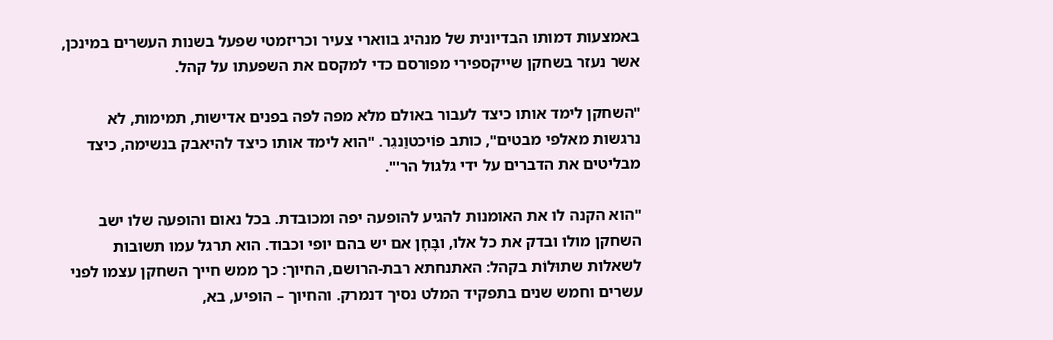באמצעות דמותו הבדיונית של מנהיג בווארי צעיר וכריזמטי שפעל בשנות העשרים במינכן, אשר נעזר בשחקן שייקספירי מפורסם כדי למקסם את השפעתו על קהל.

"השחקן לימד אותו כיצד לעבור באולם מלא מפה לפה בפנים אדישות, תמימות, לא נרגשות מאלפי מבטים", כותב פוֹיכטוַנגֵר. "הוא לימד אותו כיצד להיאבק בנשימה, כיצד מבליטים את הדברים על ידי גלגול הר'".

"הוא הקנה לו את האומנות להגיע להופעה יפה ומכובדת. בכל נאום והופעה שלו ישב השחקן מולו ובדק את כל אלו, ובָּחָן אם יש בהם יופי וכבוד. הוא תרגל עמו תשובות לשאלות שתוּלוֹת בקהל: האתנחתא רבת-הרושם, החיוך: כך ממש חייך השחקן עצמו לפני עשרים וחמש שנים בתפקיד המלט נסיך דנמרק. והחיוך – הופיע, בא,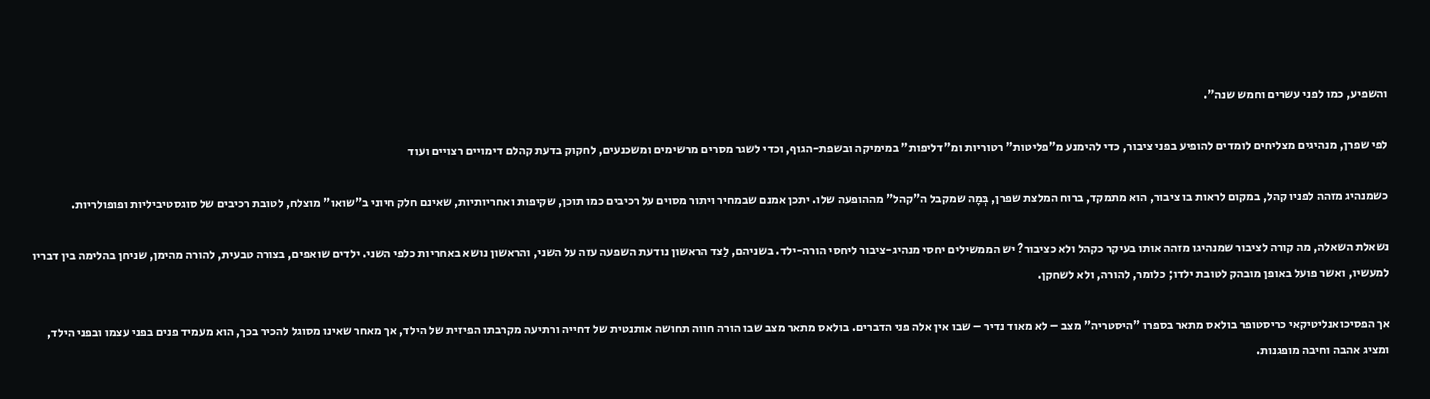והשפיע, כמו לפני עשרים וחמש שנה".

לפי שפרן, מנהיגים מצליחים לומדים להופיע בפני ציבור, כדי להימנע מ"פליטות" רטוריות ומ"דליפות" במימיקה ובשפת-הגוף, וכדי לשגר מסרים מרשימים ומשכנעים, לחקוק בדעת קהלם דימויים רצויים ועוד

כשמנהיג מזהה לפניו קהל, במקום לראות בו ציבור, הוא מתמקד, ברוח המלצת שפרן, בְּמָה שמקבל ה"קהל" מההופעה שלו. יתכן אמנם שבמחיר ויתור מסוים על רכיבים כמו תוכן, שקיפות ואחריותיות, שאינם חלק חיוני ב"שואו" מוצלח, לטובת רכיבים של סוגסטיביליות ופופולריות.

נשאלת השאלה, מה קורה לציבור שמנהיגו מזהה אותו בעיקר כקהל ולא כציבור? יש הממשילים יחסי מנהיג-ציבור ליחסי הורה-ילד. בשניהם, לַצד הראשון נודעת השפעה עזה על השני, והראשון נושא באחריות כלפי השני. ילדים שואפים, בצורה טבעית, להורה מהימן, שניחן בהלימה בין דבריו למעשיו, ואשר פועל באופן מובהק לטובת ילדו; כלומר, להורה, ולא לשחקן.

אך הפסיכואנליטיקאי כריסטופר בולאס מתאר בספרו "היסטריה" מצב – לא מאוד נדיר – שבו אין אלה פני הדברים. בולאס מתאר מצב שבו הורה חווה תחושה אותנטית של דחייה ורתיעה מקרבתו הפיזית של הילד, אך מאחר שאינו מסוגל להכיר בכך, הוא מעמיד פנים בפני עצמו ובפני הילד, ומציג אהבה וחיבה מופגנות.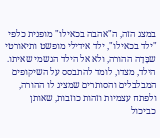במצג הזה, ה"אהבה בכאילו" מופנית כלפי "ילד בכאילו", ילד אידילי מופשט ותיאורטי שבָּדָה ההורה, ולא אל הילד הגשמי שאיתו. הילד, מצדו, לומד להתבסס על השיקופים המבלבלים והסותרים שמציג לו ההורה, ולפתח עצמיות וזהות כוזבות, שאותן כביכול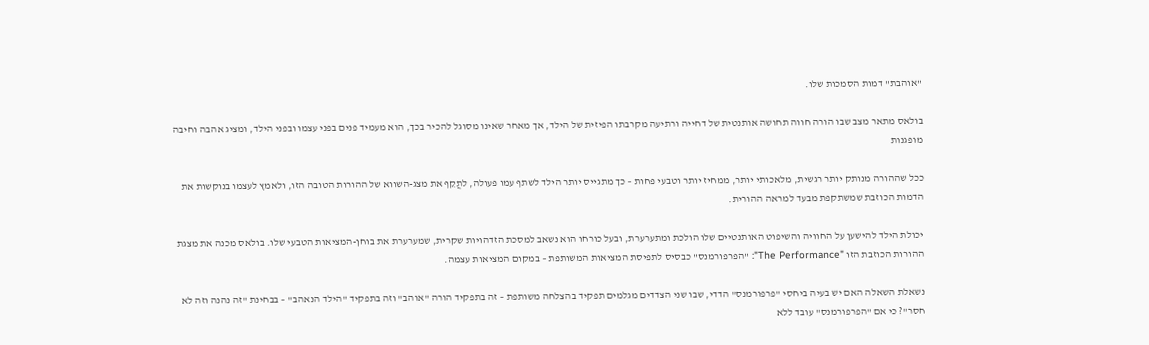"אוהבת" דמות הסמכות שלו.

בולאס מתאר מצב שבו הורה חווה תחושה אותנטית של דחייה ורתיעה מקרבתו הפיזית של הילד, אך מאחר שאינו מסוגל להכיר בכך, הוא מעמיד פנים בפני עצמו ובפני הילד, ומציג אהבה וחיבה מופגנות

ככל שההורה מנותק יותר רגשית, מלאכותי יותר, ממחיז יותר וטבעי פחות – כך מתגייס יותר הילד לשתף עמו פעולה, לתֲקֵף את מצג-השווא של ההורות הטובה הזו, ולאמץ לעצמו בנוקשות את הדמות הכוזבת שמשתקפת מבעד למראה ההורית.

יכולת הילד להישען על החוויה והשיפוט האותנטיים שלו הולכת ומתערערת, ובעל כורחו הוא נשאב למסכת הזדהויות שקרית, שמערערת את בוחן-המציאות הטבעי שלו. בולאס מכנה את מצגת ההורות הכוזבת הזו "The Performance": "הפרפורמנס" כבסיס לתפיסת המציאות המשותפת – במקום המציאות עצמה.

נשאלת השאלה האם יש בעיה ביחסי "פרפורמנס" הדדי, שבו שני הצדדים מגלמים תפקיד בהצלחה משותפת – זה בתפקיד הורה "אוהב" וזה בתפקיד "הילד הנאהב" – בבחינת "זה נהנה וזה לא חסר"? כי אם "הפרפורמנס" עובד ללא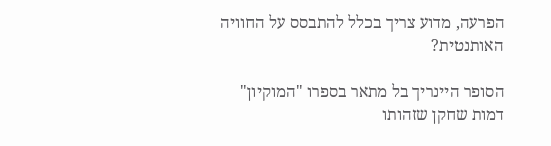הפרעה, מדוע צריך בכלל להתבסס על החוויה האותנטית?

הסופר היינריך בל מתאר בספרו "המוקיון" דמות שחקן שזהותו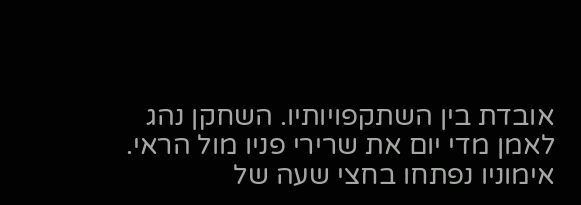אובדת בין השתקפויותיו. השחקן נהג לאמן מדי יום את שרירי פניו מול הראי. אימוניו נפתחו בחצי שעה של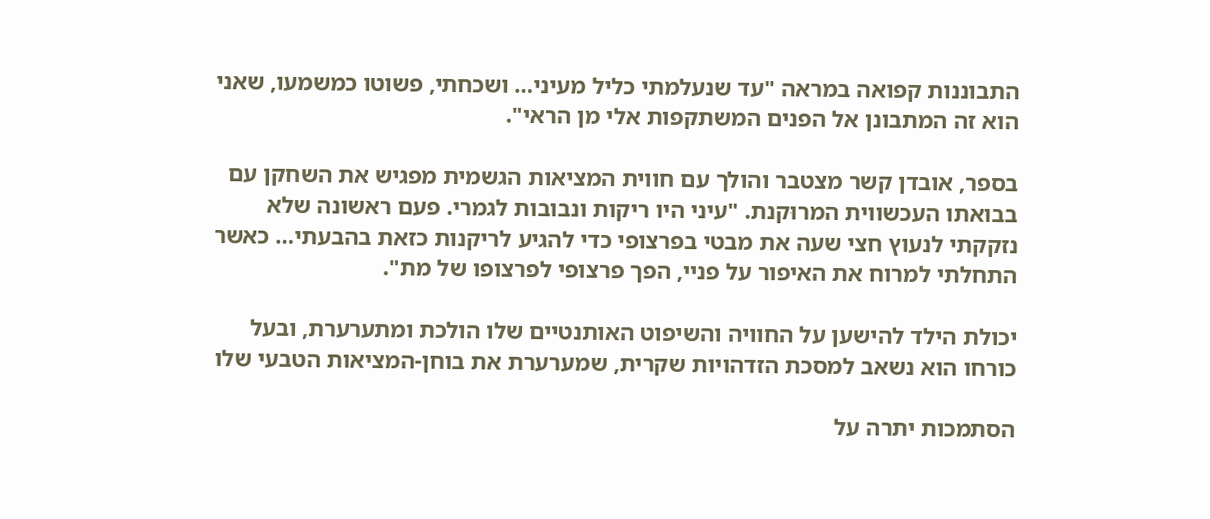התבוננות קפואה במראה "עד שנעלמתי כליל מעיני… ושכחתי, פשוטו כמשמעו, שאני הוא זה המתבונן אל הפנים המשתקפות אלי מן הראי".

בספר, אובדן קשר מצטבר והולך עם חווית המציאות הגשמית מפגיש את השחקן עם בבואתו העכשווית המרוּקנת. "עיני היו ריקות ונבובות לגמרי. פעם ראשונה שלא נזקקתי לנעוץ חצי שעה את מבטי בפרצופי כדי להגיע לריקנות כזאת בהבעתי… כאשר התחלתי למרוח את האיפור על פניי, הפך פרצופי לפרצופו של מת".

יכולת הילד להישען על החוויה והשיפוט האותנטיים שלו הולכת ומתערערת, ובעל כורחו הוא נשאב למסכת הזדהויות שקרית, שמערערת את בוחן-המציאות הטבעי שלו

הסתמכות יתרה על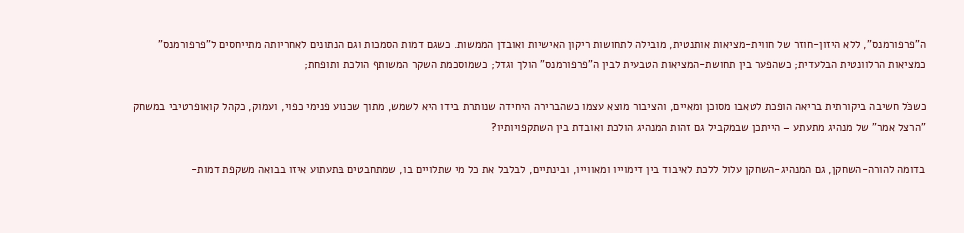ה"פרפורמנס", ללא היזון-חוזר של חווית-מציאות אותנטית, מובילה לתחושות ריקון האישיות ואובדן הממשות. כשגם דמות הסמכות וגם הנתונים לאחריותה מתייחסים ל"פרפורמנס" כמציאות הרלוונטית הבלעדית; כשהפער בין תחושת-המציאות הטבעית לבין ה"פרפורמנס" הולך וגדל; כשמוסכמת השקר המשותף הולכת ותופחת;

כשכֹּל חשיבה ביקורתית בריאה הופכת לטאבו מסוכן ומאיים, והציבור מוצא עצמו כשהברירה היחידה שנותרת בידו היא לשמש, מתוך שכנוע פנימי כפוי, ועמוק, כקהל קואופרטיבי במשחק "הרצל אמר" של מנהיג מתעתע – הייתכן שבמקביל גם זהות המנהיג הולכת ואובדת בין השתקפויותיו?

בדומה להורה-השחקן, גם המנהיג-השחקן עלול ללכת לאיבוד בין דימוייו ומאווייו, ובינתיים, לבלבל את כל מי שתלויים בו, שמתחבטים בּתעתוע איזו בבואה משקפת דמות-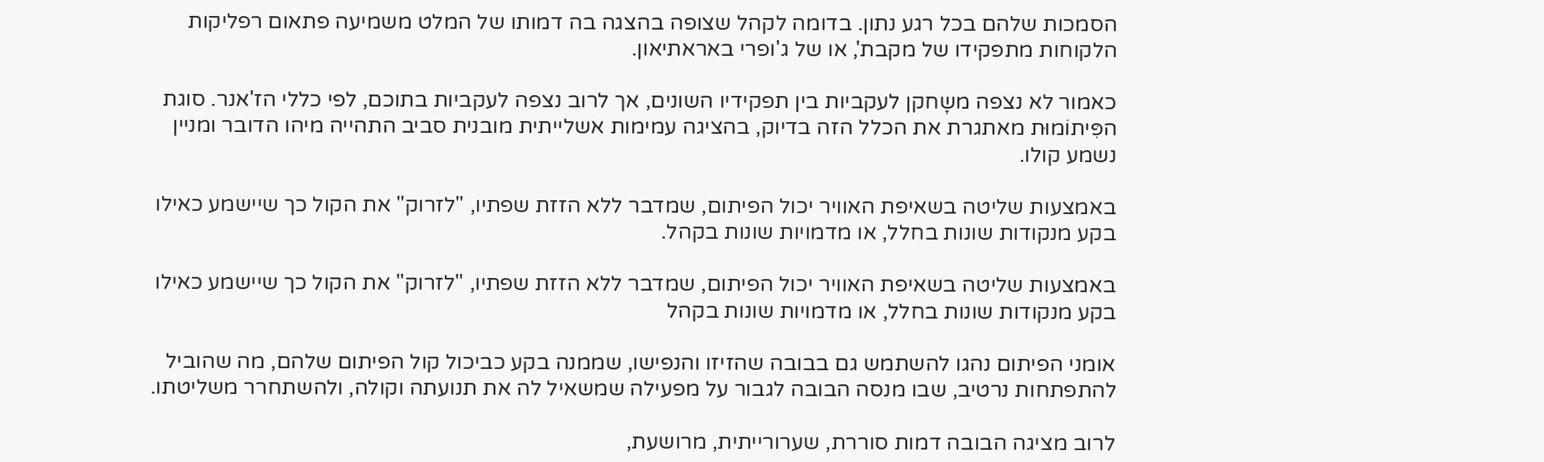הסמכות שלהם בכל רגע נתון. בדומה לקהל שצופה בהצגה בה דמותו של המלט משמיעה פתאום רפליקות הלקוחות מתפקידו של מקבת', או של ג'ופרי באראתיאון.

כאמור לא נצפה משָחקן לעקביות בין תפקידיו השונים, אך לרוב נצפה לעקביות בתוכם, לפי כללי הז'אנר. סוגת הפִּיתוֹמוּת מאתגרת את הכלל הזה בדיוק, בהציגה עמימות אשלייתית מובנית סביב התהייה מיהו הדובר ומניין נשמע קולו.

באמצעות שליטה בשאיפת האוויר יכול הפיתום, שמדבר ללא הזזת שפתיו, "לזרוק" את הקול כך שיישמע כאילו בקע מנקודות שונות בחלל, או מדמויות שונות בקהל.

באמצעות שליטה בשאיפת האוויר יכול הפיתום, שמדבר ללא הזזת שפתיו, "לזרוק" את הקול כך שיישמע כאילו בקע מנקודות שונות בחלל, או מדמויות שונות בקהל

אומני הפיתום נהגו להשתמש גם בבובה שהזיזו והנפישו, שממנה בקע כביכול קול הפיתום שלהם, מה שהוביל להתפתחות נרטיב, שבו מנסה הבובה לגבור על מפעילה שמשאיל לה את תנועתה וקולה, ולהשתחרר משליטתו.

לרוב מציגה הבובה דמות סוררת, שערורייתית, מרושעת,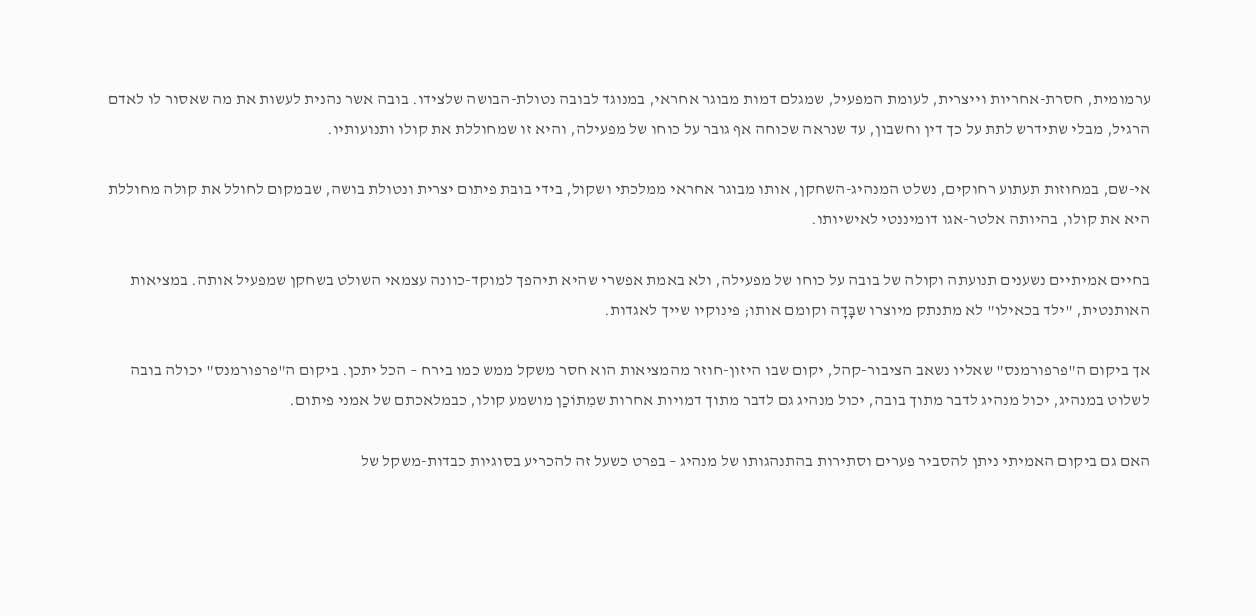ערמומית, חסרת-אחריות וייצרית, לעומת המפעיל, שמגלם דמות מבוגר אחראי, במנוגד לבובה נטולת-הבושה שלצידו. בובה אשר נהנית לעשות את מה שאסור לו לאדם הרגיל, מבלי שתידרש לתת על כך דין וחשבון, עד שנראה שכוחה אף גובר על כוחו של מפעילה, והיא זו שמחוללת את קולו ותנועותיו.

אי-שם, במחוזות תעתוע רחוקים, נשלט המנהיג-השחקן, אותו מבוגר אחראי ממלכתי ושקול, בידי בובת פיתום יצרית ונטולת בושה, שבמקום לחולל את קולה מחוללת היא את קולו, בהיותה אלטר-אגו דומיננטי לאישיותו.

בחיים אמיתיים נשענים תנועתה וקולה של בובה על כוחו של מפעילה, ולא באמת אפשרי שהיא תיהפך למוקד-כוונה עצמאי השולט בשחקן שמפעיל אותה. במציאות האותנטית, "ילד בכאילו" לא מתנתק מיוצרו שבָּדָה וקומם אותו; פינוקיו שייך לאגדות.

אך ביקום ה"פרפורמנס" שאליו נשאב הציבור-קהל, יקום שבו היזון-חוזר מהמציאות הוא חסר משקל ממש כמו בירח – הכל יתכן. ביקום ה"פרפורמנס" יכולה בובה לשלוט במנהיג, יכול מנהיג לדבר מתוך בובה, יכול מנהיג גם לדבר מתוך דמויות אחרות שמִתוֹכַן מושמע קולו, כבמלאכתם של אמני פיתום.

האם גם ביקום האמיתי ניתן להסביר פערים וסתירות בהתנהגותו של מנהיג – בפרט כשעל זה להכריע בסוגיות כבדות-משקל של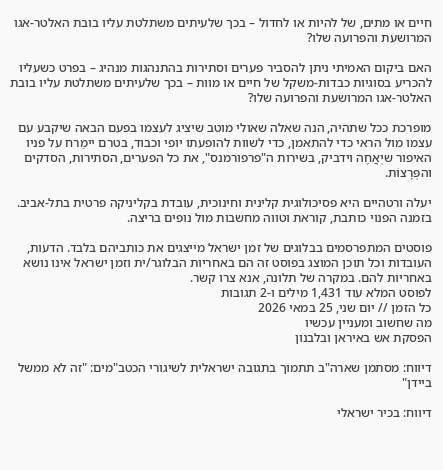חיים או מתים, של להיות או לחדול – בכך שלעיתים משתלטת עליו בובת האלטר-אגו המרושעת והפרועה שלו?

האם ביקום האמיתי ניתן להסביר פערים וסתירות בהתנהגות מנהיג – בפרט כשעליו להכריע בסוגיות כבדות-משקל של חיים או מוות – בכך שלעיתים משתלטת עליו בובת האלטר-אגו המרושעת והפרועה שלו?

מופרכת ככל שתהיה, הנה שאלה שאולי מוטב שיציג לעצמו בפעם הבאה שיקבע עם עצמו מול הראי כדי להתאמן, כדי לשוות להופעתו יופי וכבוד, בטרם יימַרח על פניו האיפור שיְאֲחֶה וידביק, בשירות ה"פרפורמנס", את כל הפערים, הסתירות, הסדקים והפְּרָצוֹת.

יעלה ורטהיים היא פסיכולוגית קלינית וחינוכית, עובדת בקליניקה פרטית בתל-אביב. בזמנה הפנוי כותבת, קוראת וטווה מחשבות מול נופים בריצה.

פוסטים המתפרסמים בבלוגים של זמן ישראל מייצגים את כותביהם בלבד. הדעות, העובדות וכל תוכן המוצג בפוסט זה הם באחריות הבלוגר/ית וזמן ישראל אינו נושא באחריות להם. במקרה של תלונה, אנא צרו קשר.
לפוסט המלא עוד 1,431 מילים ו-2 תגובות
כל הזמן // יום שני, 25 במאי 2026
מה שחשוב ומעניין עכשיו
הפסקת אש באיראן ובלבנון

דיווח: מסתמן שארה"ב תתמוך בתגובה ישראלית לשיגורי הכטב"מים: "זה לא ממשל ביידן"

דיווח: בכיר ישראלי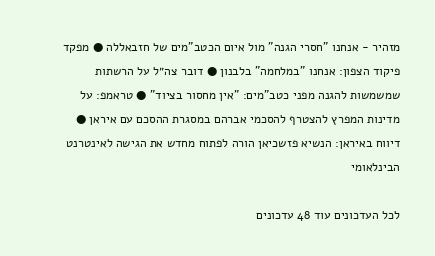מזהיר - אנחנו "חסרי הגנה" מול איום הכטב"מים של חזבאללה ● מפקד פיקוד הצפון: אנחנו "במלחמה" בלבנון ● דובר צה״ל על הרשתות שמשמשות להגנה מפני כטב"מים: "אין מחסור בציוד" ● טראמפ: על מדינות המפרץ להצטרף להסכמי אברהם במסגרת ההסכם עם איראן ● דיווח באיראן: הנשיא פזשכיאן הורה לפתוח מחדש את הגישה לאינטרנט הבינלאומי

לכל העדכונים עוד 48 עדכונים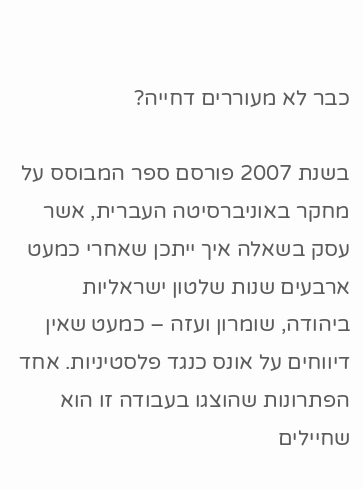כבר לא מעוררים דחייה?

בשנת 2007 פורסם ספר המבוסס על מחקר באוניברסיטה העברית, אשר עסק בשאלה איך ייתכן שאחרי כמעט ארבעים שנות שלטון ישראליות ביהודה, שומרון ועזה – כמעט שאין דיווחים על אונס כנגד פלסטיניות. אחד הפתרונות שהוצגו בעבודה זו הוא שחיילים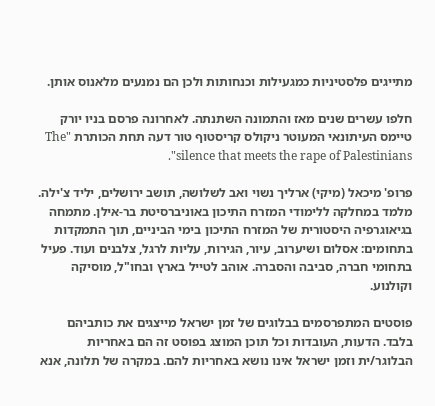מתייגים פלסטיניות כמגעילות וכנחותות ולכן הם נמנעים מלאנוס אותן.

חלפו עשרים שנים מאז והתמונה השתנתה. לאחרונה פרסם בניו יורק טיימס העיתונאי המעוטר ניקולס קריסטוף טור דעה תחת הכותרת "The silence that meets the rape of Palestinians".

פרופ' מיכאל (מיקי) ארליך נשוי ואב לשלושה, תושב ירושלים, יליד צ'ילה. מלמד במחלקה ללימודי המזרח התיכון באוניברסיטת בר-אילן. מתמחה בגיאוגרפיה היסטורית של המזרח התיכון בימי הביניים, תוך התמקדות בתחומים: אסלום ושיערוב, עיור, הגירות, עליות לרגל, צלבנים ועוד. פעיל בתחומי חברה, סביבה והסברה. אוהב לטייל בארץ ובחו"ל, מוסיקה וקולנוע.

פוסטים המתפרסמים בבלוגים של זמן ישראל מייצגים את כותביהם בלבד. הדעות, העובדות וכל תוכן המוצג בפוסט זה הם באחריות הבלוגר/ית וזמן ישראל אינו נושא באחריות להם. במקרה של תלונה, אנא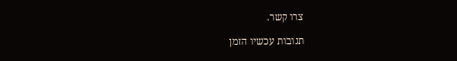צרו קשר.

תגובות עכשיו הזמן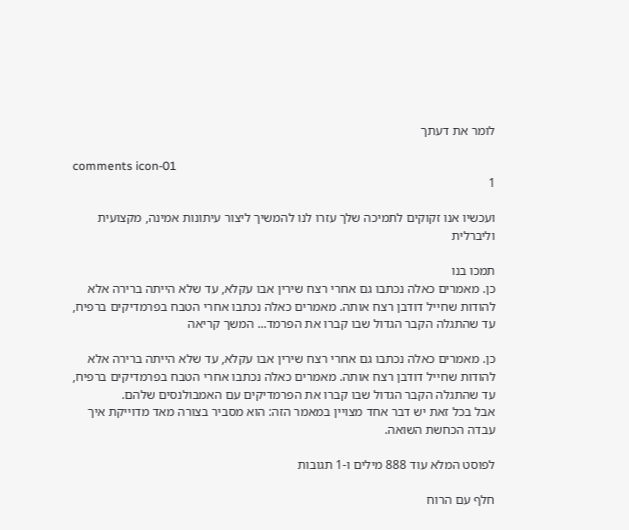לומר את דעתך

comments icon-01
1

ועכשיו אנו זקוקים לתמיכה שלך עזרו לנו להמשיך ליצור עיתונות אמינה, מקצועית וליברלית

תמכו בנו
כן. מאמרים כאלה נכתבו גם אחרי רצח שירין אבו עקלא, עד שלא הייתה ברירה אלא להודות שחייל דודבן רצח אותה. מאמרים כאלה נכתבו אחרי הטבח בפרמדיקים ברפיח, עד שהתגלה הקבר הגדול שבו קברו את הפרמד... המשך קריאה

כן. מאמרים כאלה נכתבו גם אחרי רצח שירין אבו עקלא, עד שלא הייתה ברירה אלא להודות שחייל דודבן רצח אותה. מאמרים כאלה נכתבו אחרי הטבח בפרמדיקים ברפיח, עד שהתגלה הקבר הגדול שבו קברו את הפרמדיקים עם האמבולנסים שלהם.
אבל בכל זאת יש דבר אחד מצויין במאמר הזה: הוא מסביר בצורה מאד מדוייקת איך עבדה הכחשת השואה.

לפוסט המלא עוד 888 מילים ו-1 תגובות

חלף עם הרוח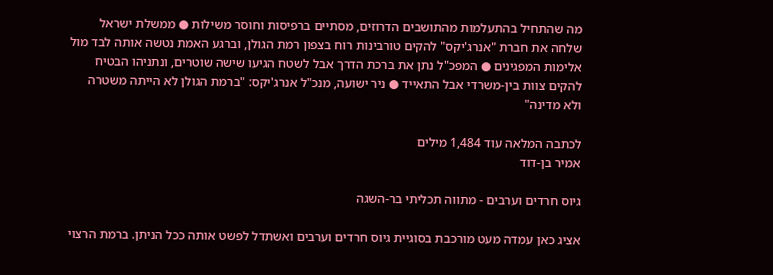מה שהתחיל בהתעלמות מהתושבים הדרוזים, מסתיים ברפיסות וחוסר משילות ● ממשלת ישראל שלחה את חברת "אנרג'יקס" להקים טורבינות רוח בצפון רמת הגולן, וברגע האמת נטשה אותה לבד מול אלימות המפגינים ● המפכ"ל נתן את ברכת הדרך אבל לשטח הגיעו שישה שוטרים, ונתניהו הבטיח להקים צוות בין-משרדי אבל התאייד ● ניר ישועה, מנכ"ל אנרג'יקס: "ברמת הגולן לא הייתה משטרה ולא מדינה"

לכתבה המלאה עוד 1,484 מילים
אמיר בן-דוד

גיוס חרדים וערבים - מתווה תכליתי בר-השגה

אציג כאן עמדה מעט מורכבת בסוגיית גיוס חרדים וערבים ואשתדל לפשט אותה ככל הניתן. ברמת הרצוי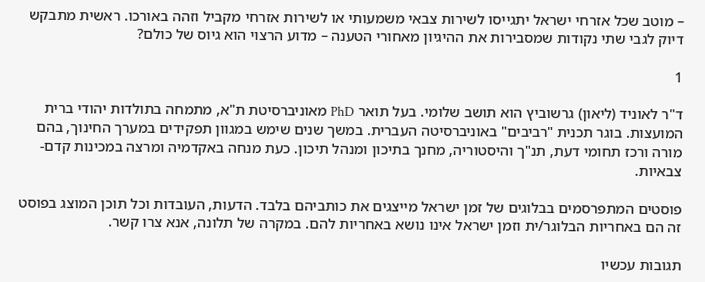– מוטב שכל אזרחי ישראל יתגייסו לשירות צבאי משמעותי או לשירות אזרחי מקביל וזהה באורכו. ראשית מתבקש דיוק לגבי שתי נקודות שמסבירות את ההיגיון מאחורי הטענה – מדוע הרצוי הוא גיוס של כולם?

1

ד"ר לאוניד (ליאון) גרשוביץ הוא תושב שלומי. בעל תואר PhD מאוניברסיטת ת"א, מתמחה בתולדות יהודי ברית המועצות. בוגר תכנית "רביבים" באוניברסיטה העברית. במשך שנים שימש במגוון תפקידים במערך החינוך, בהם מורה ורכז תחומי דעת, תנ"ך והיסטוריה, מחנך בתיכון ומנהל תיכון. כעת מנחה באקדמיה ומרצה במכינות קדם-צבאיות.

פוסטים המתפרסמים בבלוגים של זמן ישראל מייצגים את כותביהם בלבד. הדעות, העובדות וכל תוכן המוצג בפוסט זה הם באחריות הבלוגר/ית וזמן ישראל אינו נושא באחריות להם. במקרה של תלונה, אנא צרו קשר.

תגובות עכשיו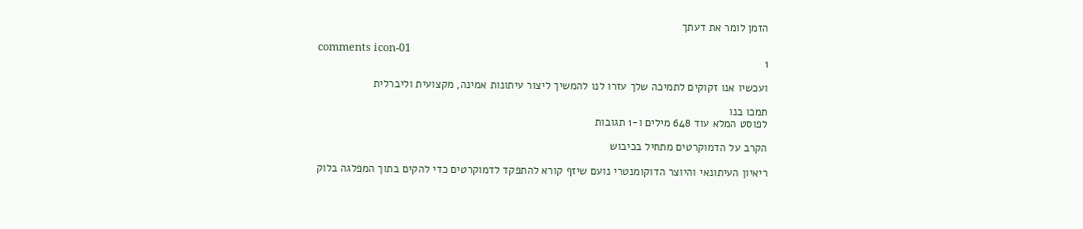הזמן לומר את דעתך

comments icon-01
1

ועכשיו אנו זקוקים לתמיכה שלך עזרו לנו להמשיך ליצור עיתונות אמינה, מקצועית וליברלית

תמכו בנו
לפוסט המלא עוד 648 מילים ו-1 תגובות

הקרב על הדמוקרטים מתחיל בכיבוש

ריאיון העיתונאי והיוצר הדוקומנטרי נועם שיזף קורא להתפקד לדמוקרטים כדי להקים בתוך המפלגה בלוק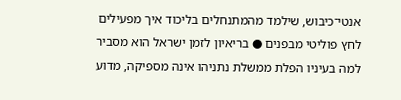אנטי־כיבוש, שילמד מהמתנחלים בליכוד איך מפעילים לחץ פוליטי מבפנים ● בריאיון לזמן ישראל הוא מסביר למה בעיניו הפלת ממשלת נתניהו אינה מספיקה, מדוע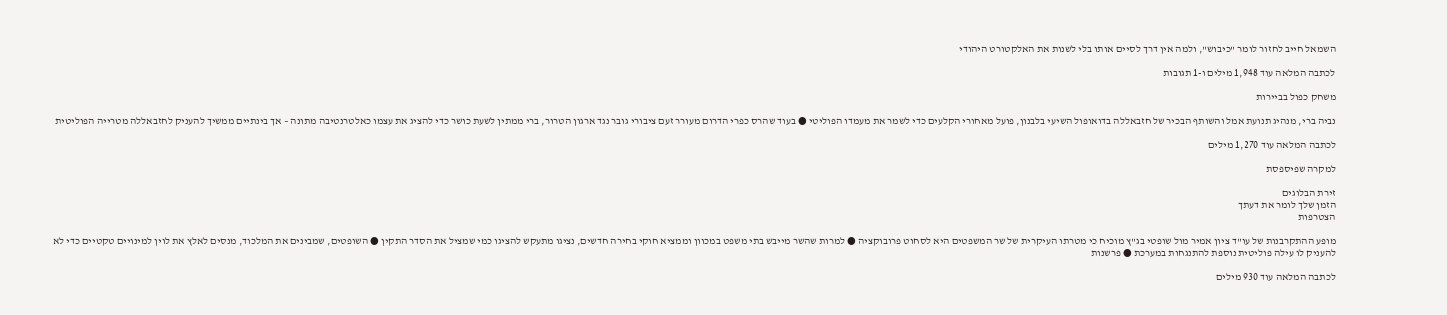השמאל חייב לחזור לומר "כיבוש", ולמה אין דרך לסיים אותו בלי לשנות את האלקטורט היהודי

לכתבה המלאה עוד 1,948 מילים ו-1 תגובות

משחק כפול בביירות

נביה ברי, מנהיג תנועת אמל והשותף הבכיר של חזבאללה בדואופול השיעי בלבנון, פועל מאחורי הקלעים כדי לשמר את מעמדו הפוליטי ● בעוד שהרס כפרי הדרום מעורר זעם ציבורי גובר נגד ארגון הטרור, ברי ממתין לשעת כושר כדי להציג את עצמו כאלטרנטיבה מתונה – אך בינתיים ממשיך להעניק לחזבאללה מטרייה הפוליטית

לכתבה המלאה עוד 1,270 מילים

למקרה שפיספסת

זירת הבלוגים
הזמן שלך לומר את דעתך
הצטרפות

מופע ההתקרבנות של עו"ד ציון אמיר מול שופטי בג"ץ מוכיח כי מטרתו העיקרית של שר המשפטים היא לסחוט פרובוקציה ● למרות שהשר מייבש בתי משפט במכוון וממציא חוקי בחירה חדשים, נציגו מתעקש להציגו כמי שמציל את הסדר התקין ● השופטים, שמבינים את המלכוד, מנסים לאלץ את לוין למינויים טקטיים כדי לא להעניק לו עילה פוליטית נוספת להתנגחות במערכת ● פרשנות

לכתבה המלאה עוד 930 מילים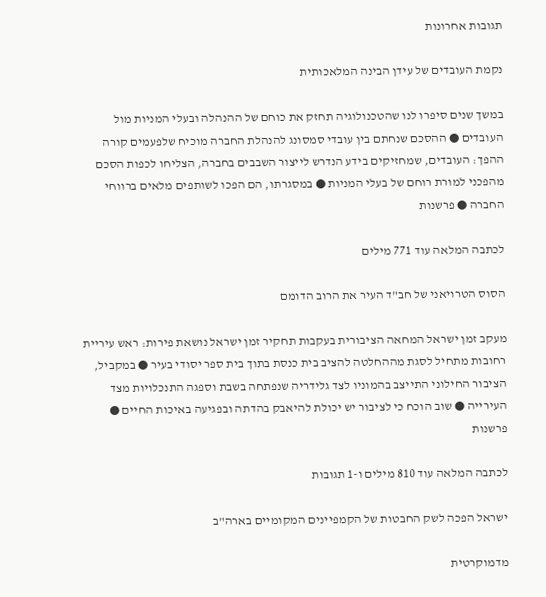תגובות אחרונות

נקמת העובדים של עידן הבינה המלאכותית

במשך שנים סיפרו לנו שהטכנולוגיה תחזק את כוחם של ההנהלה ובעלי המניות מול העובדים ● ההסכם שנחתם בין עובדי סמסונג להנהלת החברה מוכיח שלפעמים קורה ההפך: העובדים, שמחזיקים בידע הנדרש לייצור השבבים בחברה, הצליחו לכפות הסכם מהפכני למורת רוחם של בעלי המניות ● במסגרתו, הם הפכו לשותפים מלאים ברווחי החברה ● פרשנות

לכתבה המלאה עוד 771 מילים

הסוס הטרויאני של חב"ד העיר את הרוב הדומם

מעקב זמן ישראל המחאה הציבורית בעקבות תחקיר זמן ישראל נושאת פירות: ראש עיריית רחובות מתחיל לסגת מההחלטה להציב בית כנסת בתוך בית ספר יסודי בעיר ● במקביל, הציבור החילוני התייצב בהמוניו לצד גלידריה שנפתחה בשבת וספגה התנכלויות מצד העירייה ● שוב הוכח כי לציבור יש יכולת להיאבק בהדתה ובפגיעה באיכות החיים ● פרשנות

לכתבה המלאה עוד 810 מילים ו-1 תגובות

ישראל הפכה לשק החבטות של הקמפיינים המקומיים בארה"ב

מדמוקרטית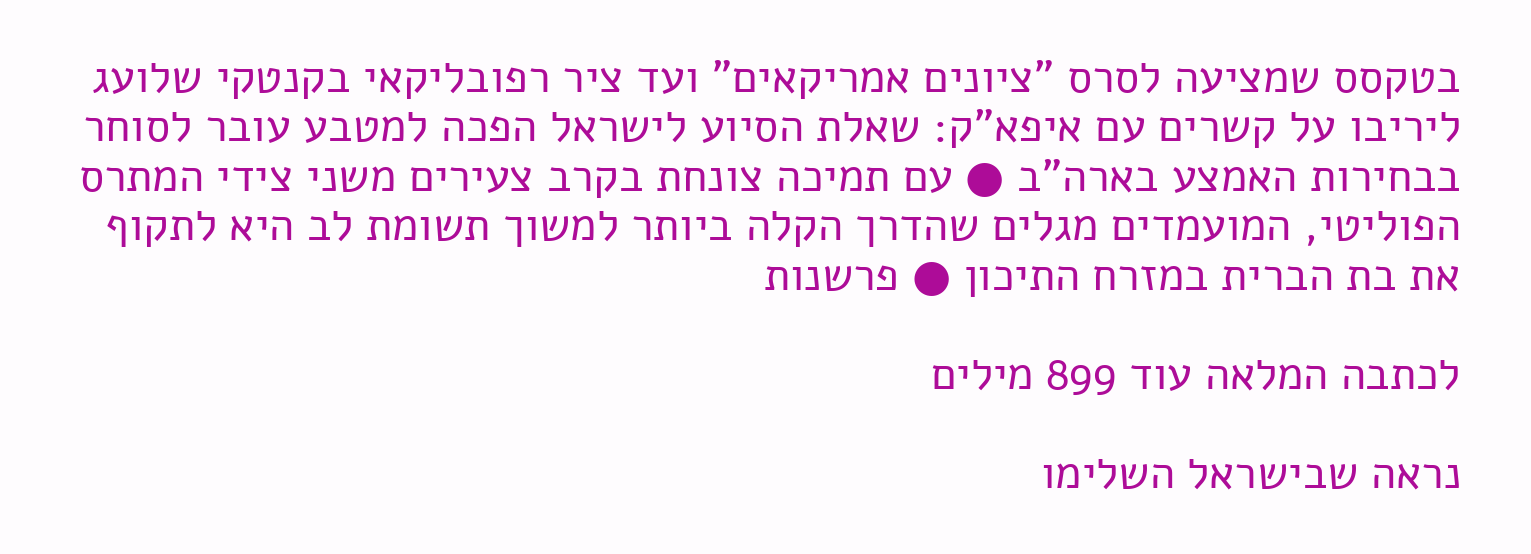בטקסס שמציעה לסרס "ציונים אמריקאים" ועד ציר רפובליקאי בקנטקי שלועג ליריבו על קשרים עם איפא"ק: שאלת הסיוע לישראל הפכה למטבע עובר לסוחר בבחירות האמצע בארה"ב ● עם תמיכה צונחת בקרב צעירים משני צידי המתרס הפוליטי, המועמדים מגלים שהדרך הקלה ביותר למשוך תשומת לב היא לתקוף את בת הברית במזרח התיכון ● פרשנות

לכתבה המלאה עוד 899 מילים

נראה שבישראל השלימו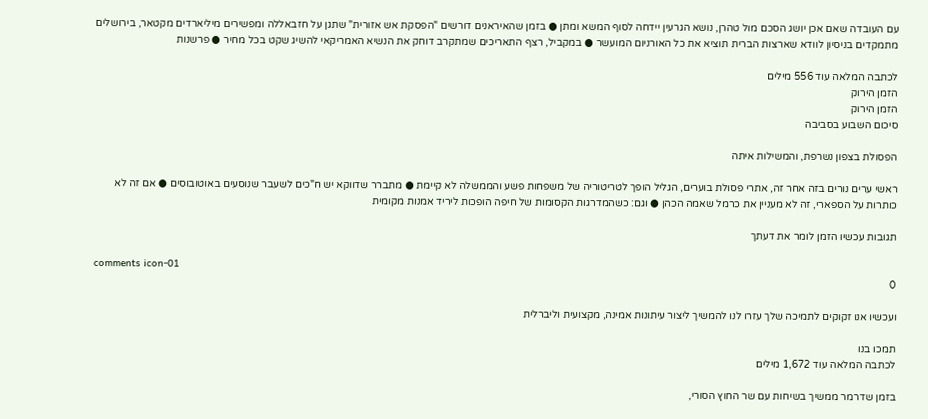עם העובדה שאם אכן יושג הסכם מול טהרן, נושא הגרעין יידחה לסוף המשא ומתן ● בזמן שהאיראנים דורשים "הפסקת אש אזורית" שתגן על חזבאללה ומפשירים מיליארדים מקטאר, בירושלים מתמקדים בניסיון לוודא שארצות הברית תוציא את כל האורניום המועשר ● במקביל, רצף התאריכים שמתקרב דוחק את הנשיא האמריקאי להשיג שקט בכל מחיר ● פרשנות

לכתבה המלאה עוד 556 מילים
הזמן הירוק
הזמן הירוק
סיכום השבוע בסביבה

הפסולת בצפון נשרפת, והמשילות איתה

ראשי ערים נורים בזה אחר זה, אתרי פסולת בוערים, הגליל הופך לטריטוריה של משפחות פשע והממשלה לא קיימת ● מתברר שדווקא יש ח"כים לשעבר שנוסעים באוטובוסים ● אם זה לא כותרות על הספארי, זה לא מעניין את כרמל שאמה הכהן ● וגם: כשהמדרגות הקסומות של חיפה הופכות ליריד אמנות מקומית

תגובות עכשיו הזמן לומר את דעתך

comments icon-01
0

ועכשיו אנו זקוקים לתמיכה שלך עזרו לנו להמשיך ליצור עיתונות אמינה, מקצועית וליברלית

תמכו בנו
לכתבה המלאה עוד 1,672 מילים

בזמן שדרמר ממשיך בשיחות עם שר החוץ הסורי,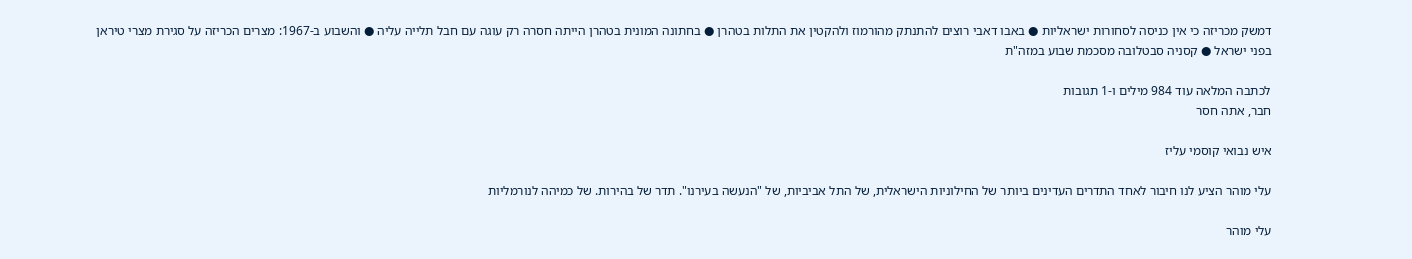דמשק מכריזה כי אין כניסה לסחורות ישראליות ● באבו דאבי רוצים להתנתק מהורמוז ולהקטין את התלות בטהרן ● בחתונה המונית בטהרן הייתה חסרה רק עוגה עם חבל תלייה עליה ● והשבוע ב-1967: מצרים הכריזה על סגירת מצרי טיראן בפני ישראל ● קסניה סבטלובה מסכמת שבוע במזה"ת

לכתבה המלאה עוד 984 מילים ו-1 תגובות
חבר, אתה חסר

איש נבואי קוסמי עליז

עלי מוהר הציע לנו חיבור לאחד התדרים העדינים ביותר של החילוניות הישראלית, של התל אביביות, של "הנעשה בעירנו". תדר של בהירות. של כמיהה לנורמליות

עלי מוהר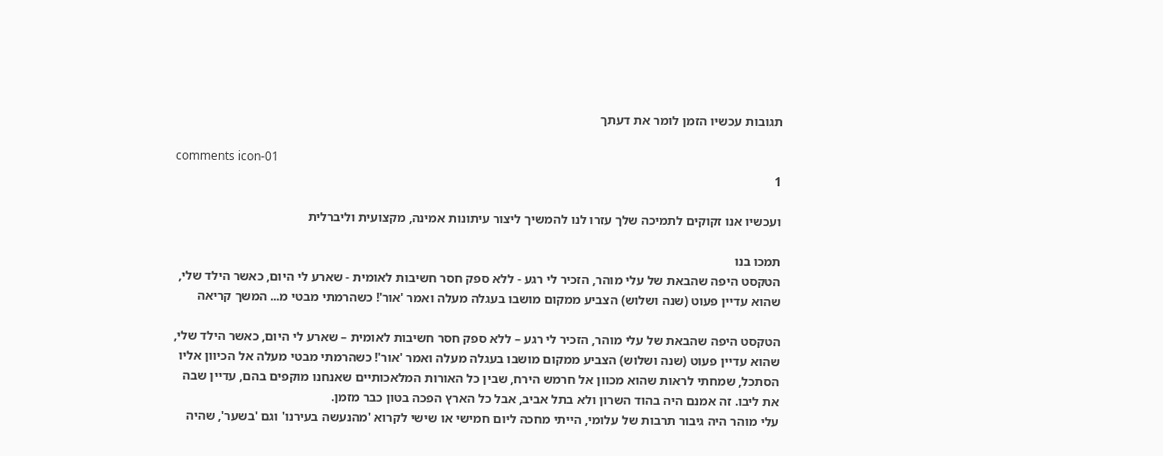תגובות עכשיו הזמן לומר את דעתך

comments icon-01
1

ועכשיו אנו זקוקים לתמיכה שלך עזרו לנו להמשיך ליצור עיתונות אמינה, מקצועית וליברלית

תמכו בנו
הטקסט היפה שהבאת של עלי מוהר, הזכיר לי רגע - ללא ספק חסר חשיבות לאומית - שארע לי היום, כאשר הילד שלי, שהוא עדיין פעוט (שנה ושלוש) הצביע ממקום מושבו בעגלה מעלה ואמר 'אור'! כשהרמתי מבטי מ... המשך קריאה

הטקסט היפה שהבאת של עלי מוהר, הזכיר לי רגע – ללא ספק חסר חשיבות לאומית – שארע לי היום, כאשר הילד שלי, שהוא עדיין פעוט (שנה ושלוש) הצביע ממקום מושבו בעגלה מעלה ואמר 'אור'! כשהרמתי מבטי מעלה אל הכיוון אליו הסתכל, שמחתי לראות שהוא מכוון אל חרמש הירח, שבין כל האורות המלאכותיים שאנחנו מוקפים בהם, עדיין שבה את ליבו. זה אמנם היה בהוד השרון ולא בתל אביב, אבל כל הארץ הפכה בטון כבר מזמן.
עלי מוהר היה גיבור תרבות של עלומי, הייתי מחכה ליום חמישי או שישי לקרוא 'מהנעשה בעירנו' וגם 'בשער', שהיה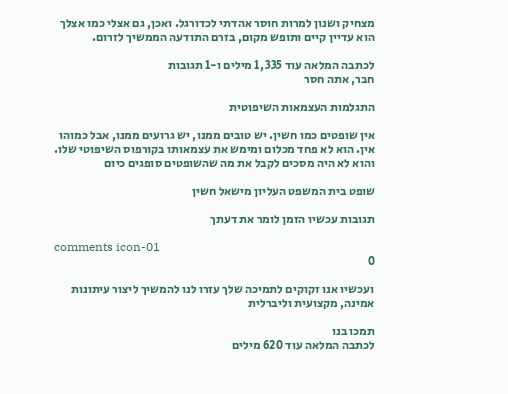מצחיק ושנון למרות חוסר אהדתי לכדורגל. ואכן, גם אצלי כמו אצלך הוא עדיין קיים ותופש מקום, בזרם התודעה הממשיך לזרום.

לכתבה המלאה עוד 1,335 מילים ו-1 תגובות
חבר, אתה חסר

התגלמות העצמאות השיפוטית

אין שופטים כמו חשין. יש טובים ממנו, יש גרועים ממנו, אבל כמוהו אין. הוא לא פחד מכלום ומימש את עצמאותו בקורפוס השיפוטי שלו. והוא לא היה מסכים לקבל את מה שהשופטים סופגים כיום

שופט בית המשפט העליון מישאל חשין

תגובות עכשיו הזמן לומר את דעתך

comments icon-01
0

ועכשיו אנו זקוקים לתמיכה שלך עזרו לנו להמשיך ליצור עיתונות אמינה, מקצועית וליברלית

תמכו בנו
לכתבה המלאה עוד 620 מילים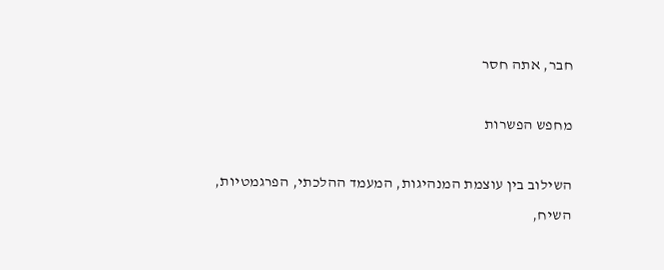חבר, אתה חסר

מחפש הפשרות

השילוב בין עוצמת המנהיגות, המעמד ההלכתי, הפרגמטיות, השיח,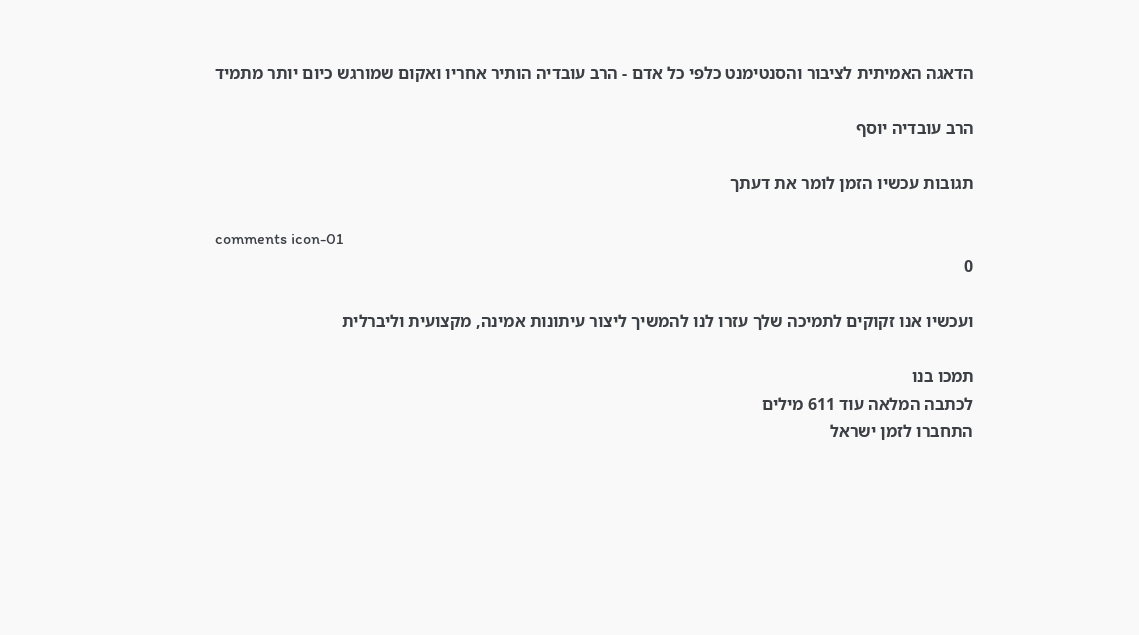הדאגה האמיתית לציבור והסנטימנט כלפי כל אדם - הרב עובדיה הותיר אחריו ואקום שמורגש כיום יותר מתמיד

הרב עובדיה יוסף

תגובות עכשיו הזמן לומר את דעתך

comments icon-01
0

ועכשיו אנו זקוקים לתמיכה שלך עזרו לנו להמשיך ליצור עיתונות אמינה, מקצועית וליברלית

תמכו בנו
לכתבה המלאה עוד 611 מילים
התחברו לזמן ישראל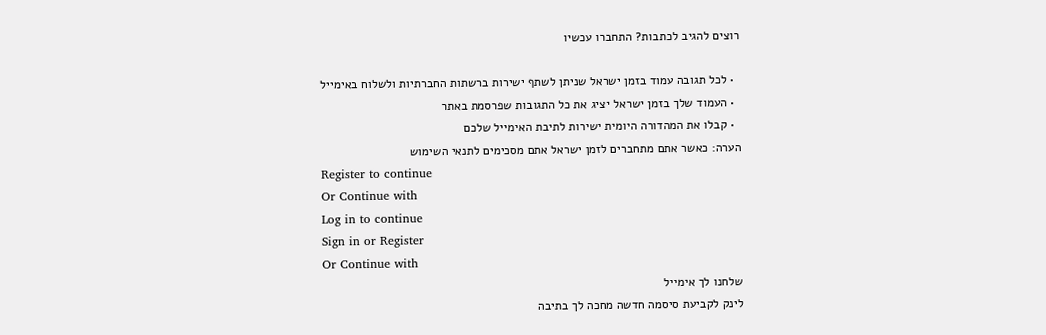רוצים להגיב לכתבות? התחברו עכשיו

  • לכל תגובה עמוד בזמן ישראל שניתן לשתף ישירות ברשתות החברתיות ולשלוח באימייל
  • העמוד שלך בזמן ישראל יציג את כל התגובות שפרסמת באתר
  • קבלו את המהדורה היומית ישירות לתיבת האימייל שלכם
הערה: כאשר אתם מתחברים לזמן ישראל אתם מסכימים לתנאי השימוש
Register to continue
Or Continue with
Log in to continue
Sign in or Register
Or Continue with
שלחנו לך אימייל
לינק לקביעת סיסמה חדשה מחכה לך בתיבה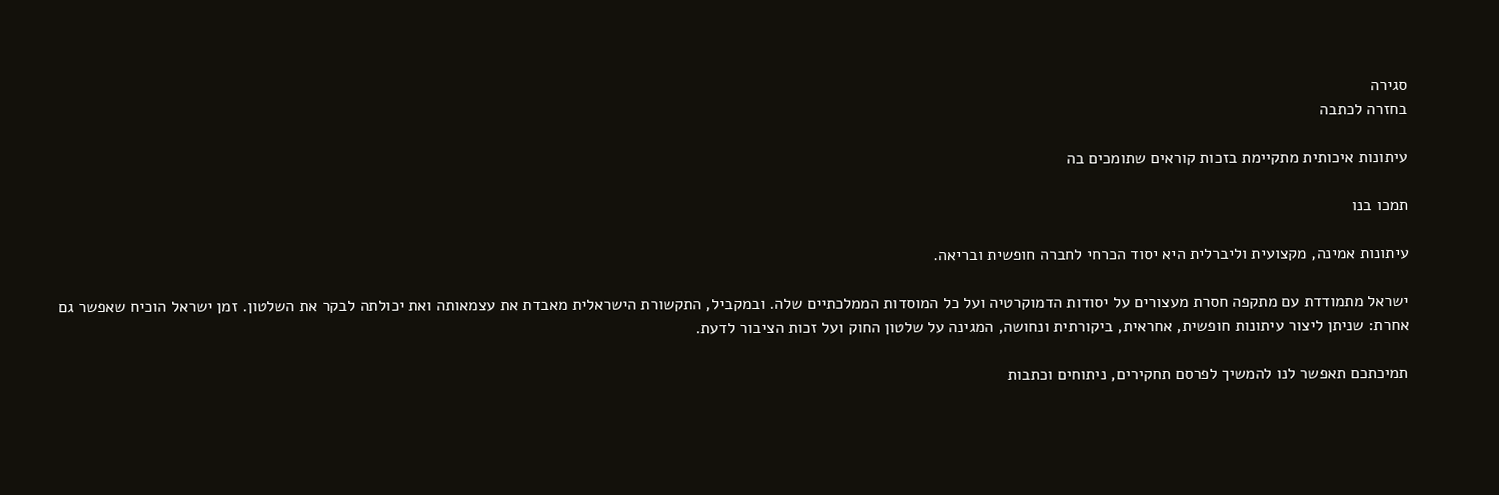סגירה
בחזרה לכתבה

עיתונות איכותית מתקיימת בזכות קוראים שתומכים בה

תמכו בנו

עיתונות אמינה, מקצועית וליברלית היא יסוד הכרחי לחברה חופשית ובריאה.

ישראל מתמודדת עם מתקפה חסרת מעצורים על יסודות הדמוקרטיה ועל כל המוסדות הממלכתיים שלה. ובמקביל, התקשורת הישראלית מאבדת את עצמאותה ואת יכולתה לבקר את השלטון. זמן ישראל הוכיח שאפשר גם אחרת: שניתן ליצור עיתונות חופשית, אחראית, ביקורתית ונחושה, המגינה על שלטון החוק ועל זכות הציבור לדעת.

תמיכתכם תאפשר לנו להמשיך לפרסם תחקירים, ניתוחים וכתבות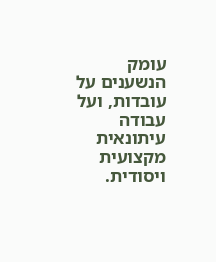עומק הנשענים על עובדות, ועל עבודה עיתונאית מקצועית ויסודית.